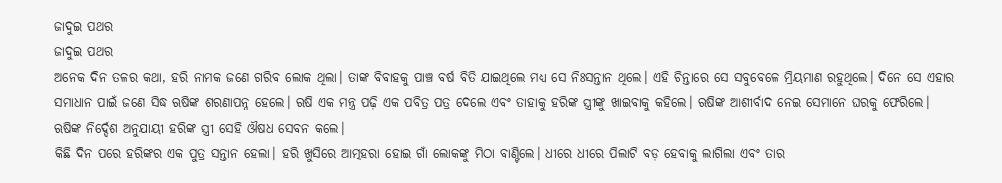ଜାଦୁଇ ପଥର
ଜାଦୁଇ ପଥର
ଅନେକ ଦିନ ତଳର କଥା, ହରି ନାମକ ଜଣେ ଗରିବ ଲୋକ ଥିଲା। ତାଙ୍କ ବିବାହକୁ ପାଞ୍ଚ ବର୍ଷ ବିତି ଯାଇଥିଲେ ମଧ୍ୟ ସେ ନିଃସନ୍ତାନ ଥିଲେ। ଏହି ଚିନ୍ତାରେ ସେ ସବୁବେଳେ ମ୍ରିୟମାଣ ରହୁଥିଲେ। ଦିନେ ସେ ଏହାର ସମାଧାନ ପାଇଁ ଜଣେ ସିଦ୍ଧ ଋଷିଙ୍କ ଶରଣାପନ୍ନ ହେଲେ। ଋଷି ଏକ ମନ୍ତ୍ର ପଢ଼ି ଏକ ପବିତ୍ର ପତ୍ର ଦେଲେ ଏବଂ ତାହାକୁ ହରିଙ୍କ ସ୍ତ୍ରୀଙ୍କୁ ଖାଇବାକୁ କହିଲେ। ଋଷିଙ୍କ ଆଶୀର୍ବାଦ ନେଇ ସେମାନେ ଘରକୁ ଫେରିଲେ। ଋଷିଙ୍କ ନିର୍ଦ୍ଦେଶ ଅନୁଯାୟୀ ହରିଙ୍କ ସ୍ତ୍ରୀ ସେହି ଔଷଧ ସେବନ କଲେ।
କିଛି ଦିନ ପରେ ହରିଙ୍କର ଏକ ପୁତ୍ର ସନ୍ତାନ ହେଲା। ହରି ଖୁସିରେ ଆତ୍ମହରା ହୋଇ ଗାଁ ଲୋକଙ୍କୁ ମିଠା ବାଣ୍ଟିଲେ। ଧୀରେ ଧୀରେ ପିଲାଟି ବଡ଼ ହେବାକୁ ଲାଗିଲା ଏବଂ ତାର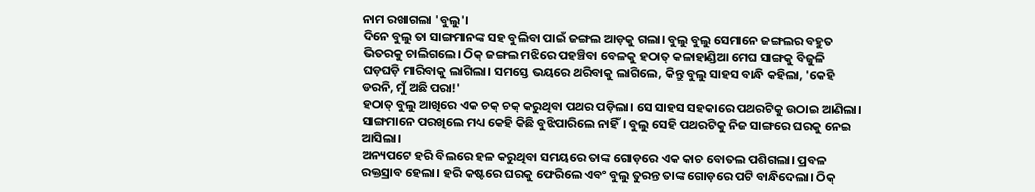ନାମ ରଖାଗଲା 'ବୁଲୁ'।
ଦିନେ ବୁଲୁ ତା ସାଙ୍ଗମାନଙ୍କ ସହ ବୁଲିବା ପାଇଁ ଜଙ୍ଗଲ ଆଡ଼କୁ ଗଲା। ବୁଲୁ ବୁଲୁ ସେମାନେ ଜଙ୍ଗଲର ବହୁତ ଭିତରକୁ ଚାଲିଗଲେ। ଠିକ୍ ଜଙ୍ଗଲ ମଝିରେ ପହଞ୍ଚିବା ବେଳକୁ ହଠାତ୍ କଳାହାଣ୍ଡିଆ ମେଘ ସାଙ୍ଗକୁ ବିଜୁଳି ଘଡ଼ଘଡ଼ି ମାରିବାକୁ ଲାଗିଲା। ସମସ୍ତେ ଭୟରେ ଥରିବାକୁ ଲାଗିଲେ, କିନ୍ତୁ ବୁଲୁ ସାହସ ବାନ୍ଧି କହିଲା, 'କେହି ଡରନି, ମୁଁ ଅଛି ପରା!'
ହଠାତ୍ ବୁଲୁ ଆଖିରେ ଏକ ଚକ୍ ଚକ୍ କରୁଥିବା ପଥର ପଡ଼ିଲା। ସେ ସାହସ ସହକାରେ ପଥରଟିକୁ ଉଠାଇ ଆଣିଲା। ସାଙ୍ଗମାନେ ପରଖିଲେ ମଧ୍ୟ କେହି କିଛି ବୁଝିପାରିଲେ ନାହିଁ। ବୁଲୁ ସେହି ପଥରଟିକୁ ନିଜ ସାଙ୍ଗରେ ଘରକୁ ନେଇ ଆସିଲା।
ଅନ୍ୟପଟେ ହରି ବିଲରେ ହଳ କରୁଥିବା ସମୟରେ ତାଙ୍କ ଗୋଡ଼ରେ ଏକ କାଚ ବୋତଲ ପଶିଗଲା। ପ୍ରବଳ ରକ୍ତସ୍ରାବ ହେଲା। ହରି କଷ୍ଟରେ ଘରକୁ ଫେରିଲେ ଏବଂ ବୁଲୁ ତୁରନ୍ତ ତାଙ୍କ ଗୋଡ଼ରେ ପଟି ବାନ୍ଧିଦେଲା। ଠିକ୍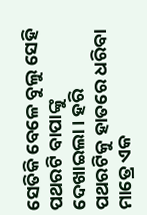ସେତିକି ବେଳେ ବୁଲୁ ସେହି ପଥରଟି ବାପାଙ୍କୁ ଦେଖାଇଲା। ହରି ପଥରଟିକୁ ହାତରେ ଧରିବା ମାତ୍ରେ ଏକ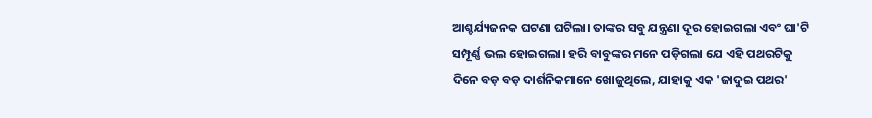ଆଶ୍ଚର୍ଯ୍ୟଜନକ ଘଟଣା ଘଟିଲା। ତାଙ୍କର ସବୁ ଯନ୍ତ୍ରଣା ଦୂର ହୋଇଗଲା ଏବଂ ଘା'ଟି ସମ୍ପୂର୍ଣ୍ଣ ଭଲ ହୋଇଗଲା। ହରି ବାବୁଙ୍କର ମନେ ପଡ଼ିଗଲା ଯେ ଏହି ପଥରଟିକୁ ଦିନେ ବଡ଼ ବଡ଼ ଦାର୍ଶନିକମାନେ ଖୋଜୁଥିଲେ, ଯାହାକୁ ଏକ 'ଜାଦୁଇ ପଥର'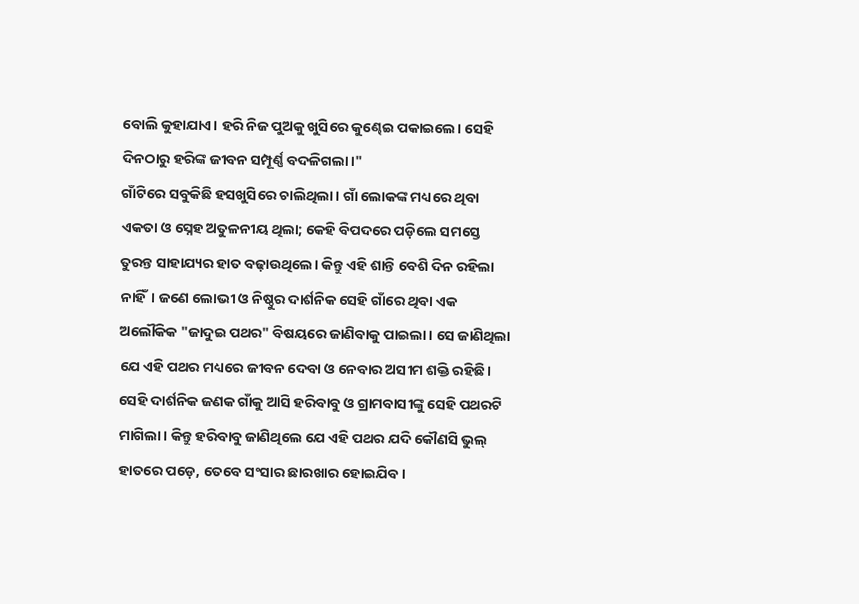ବୋଲି କୁହାଯାଏ। ହରି ନିଜ ପୁଅକୁ ଖୁସିରେ କୁଣ୍ଢେଇ ପକାଇଲେ। ସେହି ଦିନଠାରୁ ହରିଙ୍କ ଜୀବନ ସମ୍ପୂର୍ଣ୍ଣ ବଦଳିଗଲା।"
ଗାଁଟିରେ ସବୁକିଛି ହସଖୁସିରେ ଚାଲିଥିଲା। ଗାଁ ଲୋକଙ୍କ ମଧ୍ୟରେ ଥିବା ଏକତା ଓ ସ୍ନେହ ଅତୁଳନୀୟ ଥିଲା; କେହି ବିପଦରେ ପଡ଼ିଲେ ସମସ୍ତେ ତୁରନ୍ତ ସାହାଯ୍ୟର ହାତ ବଢ଼ାଉଥିଲେ। କିନ୍ତୁ ଏହି ଶାନ୍ତି ବେଶି ଦିନ ରହିଲା ନାହିଁ। ଜଣେ ଲୋଭୀ ଓ ନିଷ୍ଠୁର ଦାର୍ଶନିକ ସେହି ଗାଁରେ ଥିବା ଏକ ଅଲୌକିକ "ଜାଦୁଇ ପଥର" ବିଷୟରେ ଜାଣିବାକୁ ପାଇଲା। ସେ ଜାଣିଥିଲା ଯେ ଏହି ପଥର ମଧ୍ୟରେ ଜୀବନ ଦେବା ଓ ନେବାର ଅସୀମ ଶକ୍ତି ରହିଛି।
ସେହି ଦାର୍ଶନିକ ଜଣକ ଗାଁକୁ ଆସି ହରିବାବୁ ଓ ଗ୍ରାମବାସୀଙ୍କୁ ସେହି ପଥରଟି ମାଗିଲା। କିନ୍ତୁ ହରିବାବୁ ଜାଣିଥିଲେ ଯେ ଏହି ପଥର ଯଦି କୌଣସି ଭୁଲ୍ ହାତରେ ପଡ଼େ, ତେବେ ସଂସାର ଛାରଖାର ହୋଇଯିବ।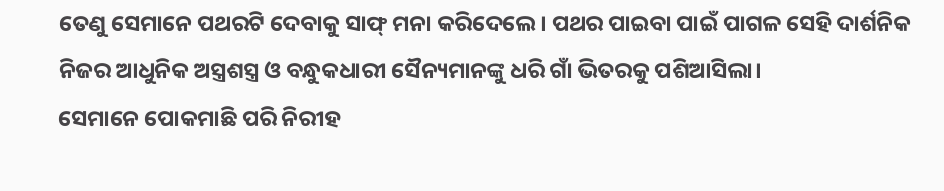ତେଣୁ ସେମାନେ ପଥରଟି ଦେବାକୁ ସାଫ୍ ମନା କରିଦେଲେ। ପଥର ପାଇବା ପାଇଁ ପାଗଳ ସେହି ଦାର୍ଶନିକ ନିଜର ଆଧୁନିକ ଅସ୍ତ୍ରଶସ୍ତ୍ର ଓ ବନ୍ଧୁକଧାରୀ ସୈନ୍ୟମାନଙ୍କୁ ଧରି ଗାଁ ଭିତରକୁ ପଶିଆସିଲା।
ସେମାନେ ପୋକମାଛି ପରି ନିରୀହ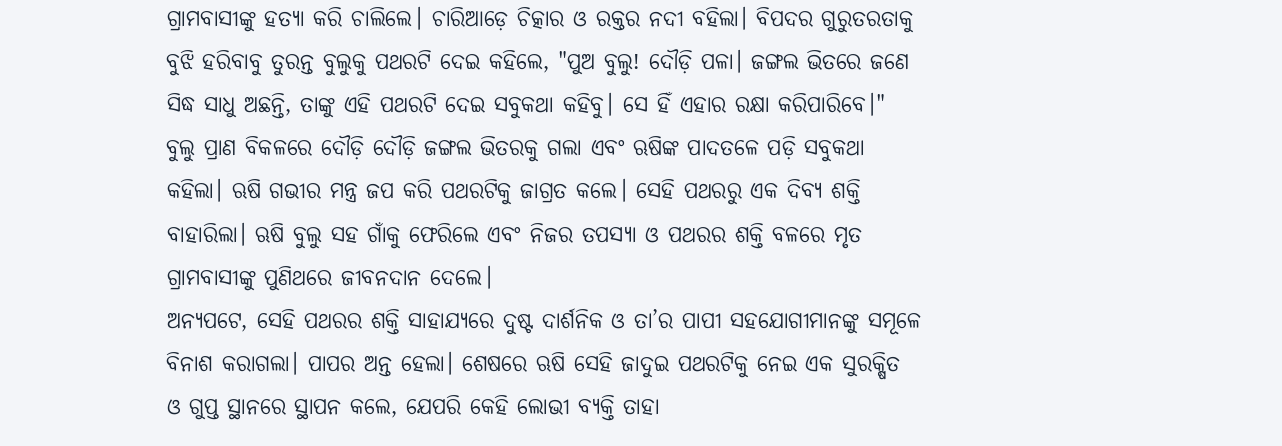ଗ୍ରାମବାସୀଙ୍କୁ ହତ୍ୟା କରି ଚାଲିଲେ। ଚାରିଆଡ଼େ ଚିତ୍କାର ଓ ରକ୍ତର ନଦୀ ବହିଲା। ବିପଦର ଗୁରୁତରତାକୁ ବୁଝି ହରିବାବୁ ତୁରନ୍ତ ବୁଲୁକୁ ପଥରଟି ଦେଇ କହିଲେ, "ପୁଅ ବୁଲୁ! ଦୌଡ଼ି ପଳା। ଜଙ୍ଗଲ ଭିତରେ ଜଣେ ସିଦ୍ଧ ସାଧୁ ଅଛନ୍ତି, ତାଙ୍କୁ ଏହି ପଥରଟି ଦେଇ ସବୁକଥା କହିବୁ। ସେ ହିଁ ଏହାର ରକ୍ଷା କରିପାରିବେ।"
ବୁଲୁ ପ୍ରାଣ ବିକଳରେ ଦୌଡ଼ି ଦୌଡ଼ି ଜଙ୍ଗଲ ଭିତରକୁ ଗଲା ଏବଂ ଋଷିଙ୍କ ପାଦତଳେ ପଡ଼ି ସବୁକଥା କହିଲା। ଋଷି ଗଭୀର ମନ୍ତ୍ର ଜପ କରି ପଥରଟିକୁ ଜାଗ୍ରତ କଲେ। ସେହି ପଥରରୁ ଏକ ଦିବ୍ୟ ଶକ୍ତି ବାହାରିଲା। ଋଷି ବୁଲୁ ସହ ଗାଁକୁ ଫେରିଲେ ଏବଂ ନିଜର ତପସ୍ୟା ଓ ପଥରର ଶକ୍ତି ବଳରେ ମୃତ ଗ୍ରାମବାସୀଙ୍କୁ ପୁଣିଥରେ ଜୀବନଦାନ ଦେଲେ।
ଅନ୍ୟପଟେ, ସେହି ପଥରର ଶକ୍ତି ସାହାଯ୍ୟରେ ଦୁଷ୍ଟ ଦାର୍ଶନିକ ଓ ତା’ର ପାପୀ ସହଯୋଗୀମାନଙ୍କୁ ସମୂଳେ ବିନାଶ କରାଗଲା। ପାପର ଅନ୍ତ ହେଲା। ଶେଷରେ ଋଷି ସେହି ଜାଦୁଇ ପଥରଟିକୁ ନେଇ ଏକ ସୁରକ୍ଷିତ ଓ ଗୁପ୍ତ ସ୍ଥାନରେ ସ୍ଥାପନ କଲେ, ଯେପରି କେହି ଲୋଭୀ ବ୍ୟକ୍ତି ତାହା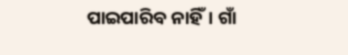ପାଇପାରିବ ନାହିଁ। ଗାଁ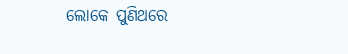ଲୋକେ ପୁଣିଥରେ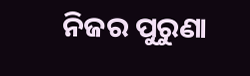ନିଜର ପୁରୁଣା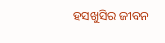ହସଖୁସିର ଜୀବନ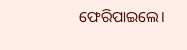ଫେରିପାଇଲେ।